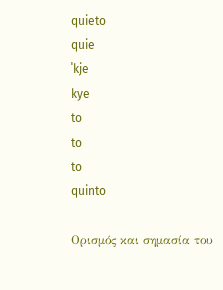quieto
quie
ˈkje
kye
to
to
to
quinto

Ορισμός και σημασία του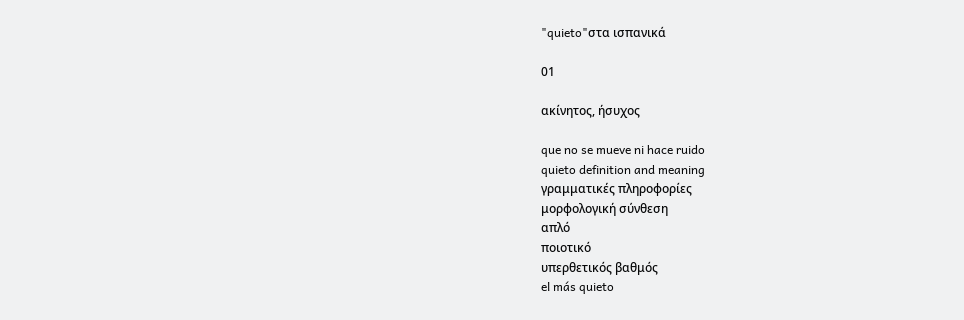"quieto"στα ισπανικά

01

ακίνητος, ήσυχος

que no se mueve ni hace ruido
quieto definition and meaning
γραμματικές πληροφορίες
μορφολογική σύνθεση
απλό
ποιοτικό
υπερθετικός βαθμός
el más quieto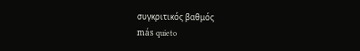συγκριτικός βαθμός
más quieto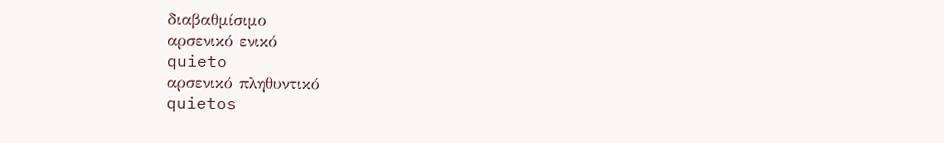διαβαθμίσιμο
αρσενικό ενικό
quieto
αρσενικό πληθυντικό
quietos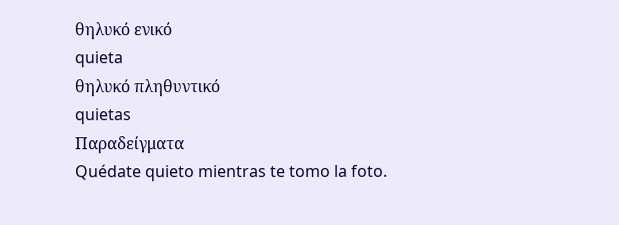θηλυκό ενικό
quieta
θηλυκό πληθυντικό
quietas
Παραδείγματα
Quédate quieto mientras te tomo la foto.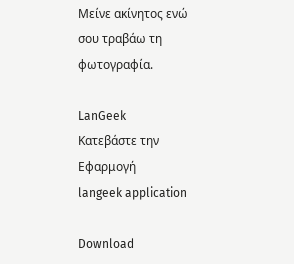Μείνε ακίνητος ενώ σου τραβάω τη φωτογραφία.

LanGeek
Κατεβάστε την Εφαρμογή
langeek application

Download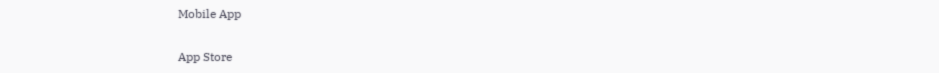Mobile App

App Store